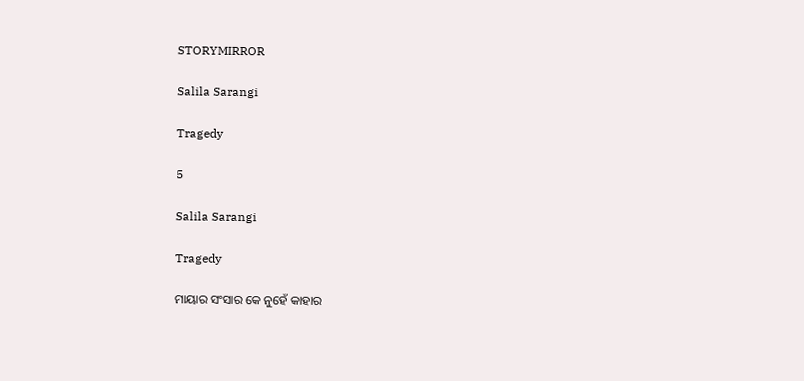STORYMIRROR

Salila Sarangi

Tragedy

5

Salila Sarangi

Tragedy

ମାୟାର ସଂସାର କେ ନୁହେଁ କାହାର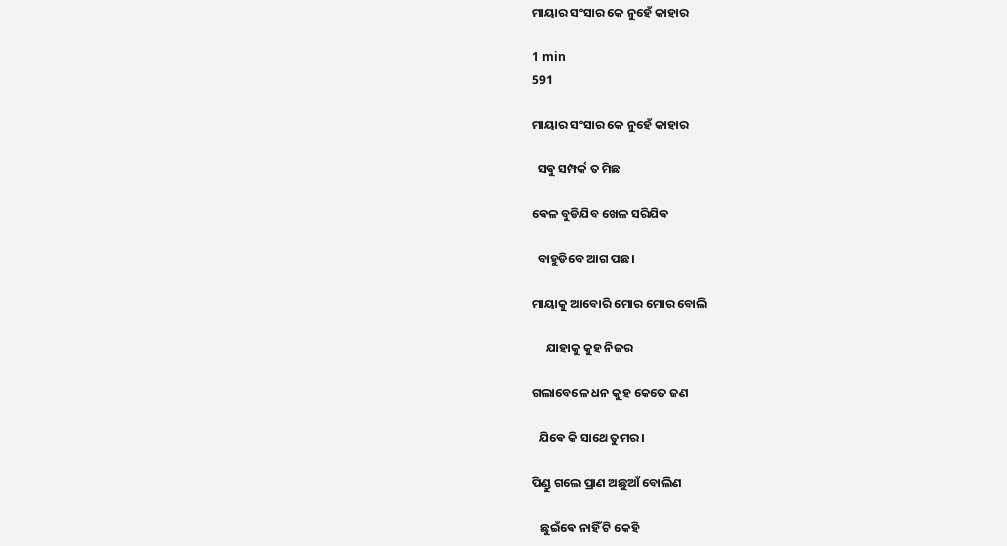ମାୟାର ସଂସାର କେ ନୁହେଁ କାହାର

1 min
591

ମାୟାର ସଂସାର କେ ନୁହେଁ କାହାର

  ସଵୁ ସମ୍ପର୍କ ତ ମିଛ

ଵେଳ ବୁଡିଯିବ ଖେଳ ସରିଯିଵ

  ବାହୁଡିବେ ଆଗ ପଛ।

ମାୟାକୁ ଆବୋରି ମୋର ମୋର ବୋଲି

     ଯାହାକୁ କୁହ ନିଜର

ଗଲାବେଳେ ଧନ କୁହ କେତେ ଜଣ

  ଯିଵେ କି ସାଥେ ତୁମର।

ପିଣ୍ଡୁ ଗଲେ ପ୍ରାଣ ଅଛୁଆଁ ବୋଲିଣ

   ଛୁଇଁଵେ ନାହିଁ ଟି କେହି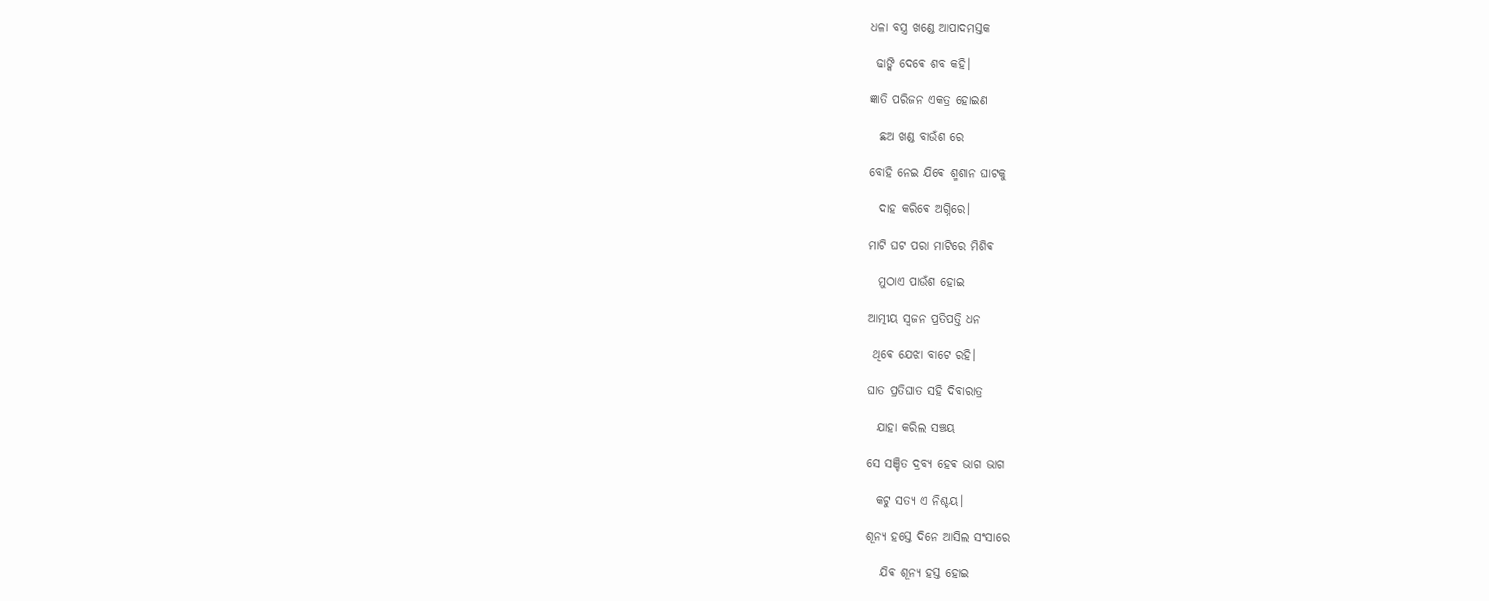ଧଳା ବସ୍ତ୍ର ଖଣ୍ଡେ ଆପାଦମସ୍ତକ

 ଢାଙ୍କି ଦେଵେ ଶବ କହି।

ଜ୍ଞାତି ପରିଜନ ଏକତ୍ର ହୋଇଣ

  ଛଅ ଖଣ୍ଡ ବାଉଁଶ ରେ

ବୋହି ନେଇ ଯିଵେ ଶ୍ମଶାନ ଘାଟକୁ

  ଦାହ କରିଵେ ଅଗ୍ନିରେ।

ମାଟି ଘଟ ପରା ମାଟିରେ ମିଶିଵ

  ମୁଠାଏ ପାଉଁଶ ହୋଇ

ଆତ୍ମୀୟ ସ୍ଵଜନ ପ୍ରତିପତ୍ତି ଧନ

 ଥିଵେ ଯେଝା ବାଟେ ରହି।

ଘାତ ପ୍ରତିଘାତ ସହି ଦିବାରାତ୍ର

  ଯାହା କରିଲ ସଞ୍ଚୟ

ସେ ସଞ୍ଚିତ ଦ୍ରବ୍ୟ ହେଵ ଭାଗ ଭାଗ

  କଟୁ ସତ୍ୟ ଏ ନିଶ୍ଚୟ।

ଶୂନ୍ୟ ହସ୍ତେ ଦିନେ ଆସିଲ ସଂସାରେ

   ଯିଵ ଶୂନ୍ୟ ହସ୍ତ ହୋଇ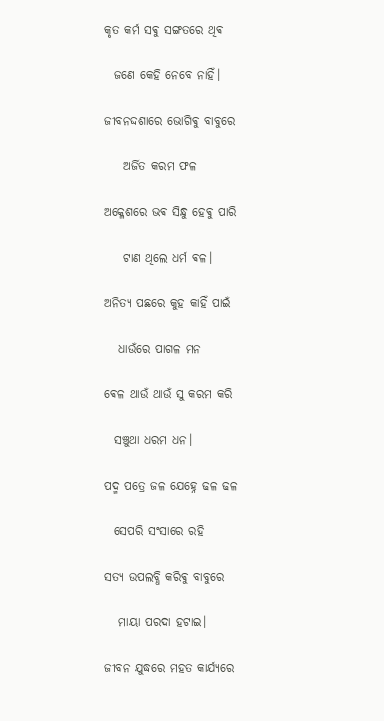କୃତ କର୍ମ ସଵୁ ସଙ୍ଗତରେ ଥିଵ

  ଜଣେ କେହି ନେବେ ନାହିଁ।

ଜୀବନଦ୍ଦଶାରେ ଭୋଗିଵୁ ବାବୁରେ

    ଅର୍ଜିତ କରମ ଫଳ

ଅକ୍ଳେଶରେ ଭଵ ସିନ୍ଧୁ ହେଵୁ ପାରି

    ଟାଣ ଥିଲେ ଧର୍ମ ଵଳ।

ଅନିତ୍ୟ ପଛରେ କୁହ କାହିଁ ପାଇଁ

   ଧାଉଁରେ ପାଗଳ ମନ

ଵେଳ ଥାଉଁ ଥାଉଁ ସୁ କରମ କରି

  ସଞ୍ଚୁଥା ଧରମ ଧନ।

ପଦ୍ମ ପତ୍ରେ ଜଳ ଯେହ୍ନେ ଢଳ ଢଳ

  ସେପରି ସଂସାରେ ରହି

ସତ୍ୟ ଉପଲବ୍ଧି କରିଵୁ ବାବୁରେ

   ମାୟା ପରଦା ହଟାଇ।

ଜୀବନ ଯୁଦ୍ଧରେ ମହତ କାର୍ଯ୍ୟରେ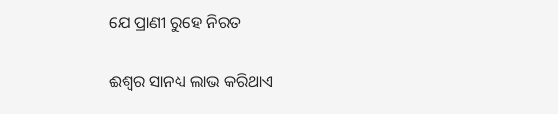ଯେ ପ୍ରାଣୀ ରୁହେ ନିରତ

ଈଶ୍ୱର ସାନଧ୍ୟ ଲାଭ କରିଥାଏ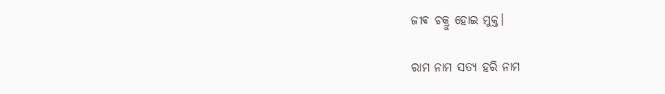ଜୀଵ ଚକ୍ରୁ ହୋଇ ମୁକ୍ତ।

ରାମ ନାମ ସତ୍ୟ ହରି ନାମ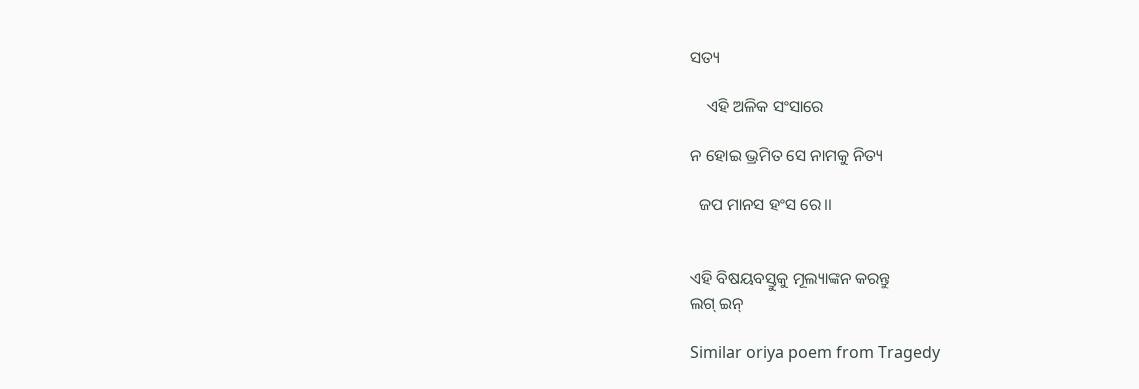ସତ୍ୟ

    ଏହି ଅଳିକ ସଂସାରେ

ନ ହୋଇ ଭ୍ରମିତ ସେ ନାମକୁ ନିତ୍ୟ

  ଜପ ମାନସ ହଂସ ରେ।।


ଏହି ବିଷୟବସ୍ତୁକୁ ମୂଲ୍ୟାଙ୍କନ କରନ୍ତୁ
ଲଗ୍ ଇନ୍

Similar oriya poem from Tragedy